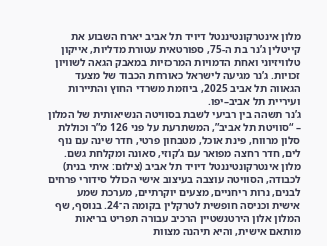מלון אינטרקונטיננטל דיויד תל אביב יארח השבוע את קייטלין ג’נר בת ה-75, ספורטאית עטורת מדליות, אייקון טלוויזיוני ואחת הדמויות המרכזיות במאבק הגאה לשוויון זכויות. ג’נר מגיעה לישראל כאורחת הכבוד של מצעד הגאווה תל אביב 2025, ביוזמת משרדי החוץ והתיירות ועיריית תל אביב–יפו.
ג’נר תשהה בין רביעי לשבת בסוויטה הנשיאותית של המלון – “סוויטת תל אביב”, המשתרעת על פני 126 מ”ר וכוללת סלון מרווח, פינת אוכל, מטבחון פרטי, חדר שינה עם נוף לים, חדר רחצה מפואר עם ג’קוזי, סאונה ומקלחת גשם.
מלון אינטרקונטיננטל דיויד תל אביב (צילום: איתי בנית)
לכבודה, הסוויטה עוצבה בעיצוב אישי הכולל סידורי פרחים לבנים, נרות ריחניים, מצעים יוקרתיים, מערכת שמע אישית וכניסה חופשית לטרקלין בקומה ה־24. בנוסף, שף המלון אלון הירטנשטיין הרכיב עבורה תפריט בריאות מותאם אישית, והיא תיהנה מצוות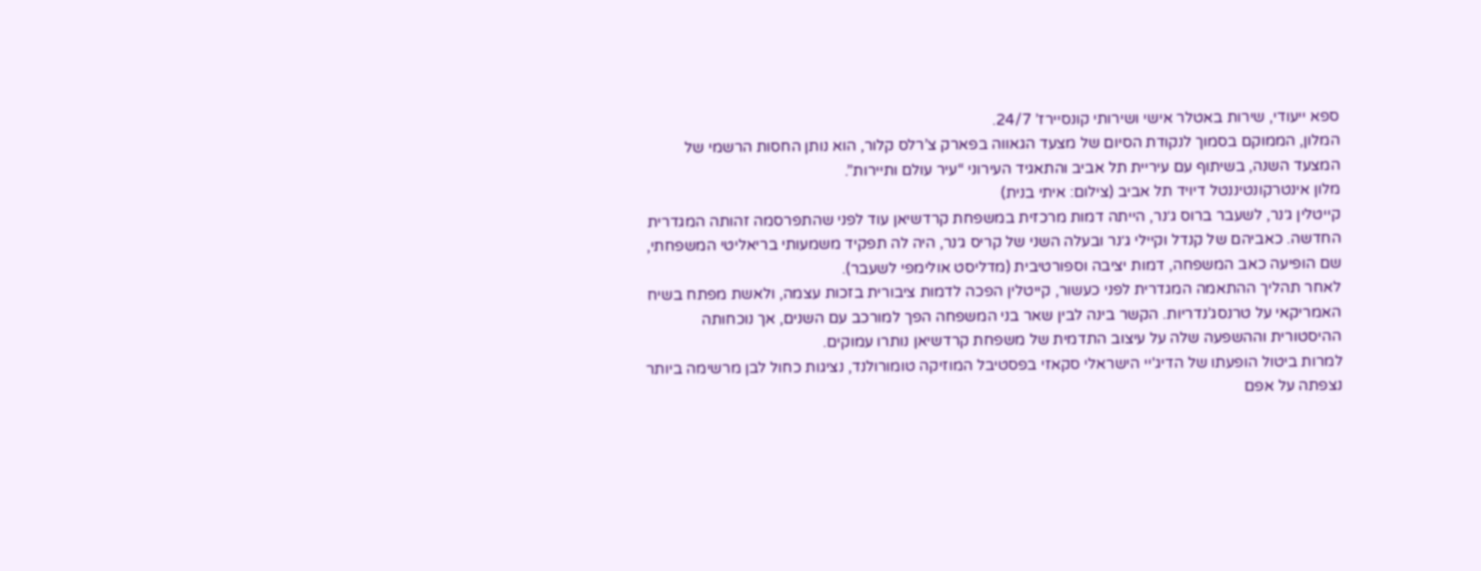ספא ייעודי, שירות באטלר אישי ושירותי קונסיירז’ 24/7.
המלון, הממוקם בסמוך לנקודת הסיום של מצעד הגאווה בפארק צ’רלס קלור, הוא נותן החסות הרשמי של המצעד השנה, בשיתוף עם עיריית תל אביב והתאגיד העירוני “עיר עולם ותיירות”.
מלון אינטרקונטיננטל דיויד תל אביב (צילום: איתי בנית)
קייטלין ג׳נר, לשעבר ברוס ג׳נר, הייתה דמות מרכזית במשפחת קרדשיאן עוד לפני שהתפרסמה זהותה המגדרית החדשה. כאביהם של קנדל וקיילי ג׳נר ובעלה השני של קריס ג׳נר, היה לה תפקיד משמעותי בריאליטי המשפחתי, שם הופיעה כאב המשפחה, דמות יציבה וספורטיבית (מדליסט אולימפי לשעבר).
לאחר תהליך ההתאמה המגדרית לפני כעשור, קייטלין הפכה לדמות ציבורית בזכות עצמה, ולאשת מפתח בשיח האמריקאי על טרנסג’נדריות. הקשר בינה לבין שאר בני המשפחה הפך למורכב עם השנים, אך נוכחותה ההיסטורית וההשפעה שלה על עיצוב התדמית של משפחת קרדשיאן נותרו עמוקים.
למרות ביטול הופעתו של הדיג'יי הישראלי סקאזי בפסטיבל המוזיקה טומורולנד, נציגות כחול לבן מרשימה ביותר נצפתה על אפם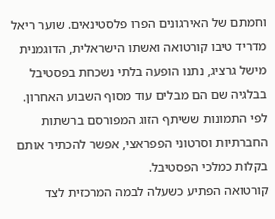וחמתם של האירגונים הפרו פלסטינאים. שוער ריאל מדריד טיבו קורטואה ואשתו הישראלית, הדוגמנית מישל גרציג, נתנו הופעה בלתי נשכחת בפסטיבל בבלגיה שם הם מבלים עוד מסוף השבוע האחרון. לפי התמונות ששיתף הזוג המפורסם ברשתות החברתיות וסרטוני הפפראצי, אפשר להכתיר אותם בקלות כמלכי הפסטיבל.
קורטואה הפתיע כשעלה לבמה המרכזית לצד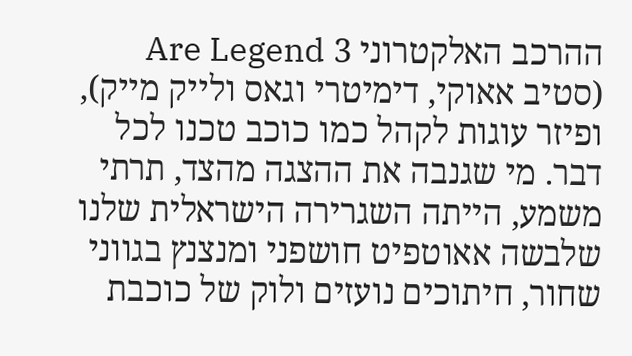ההרכב האלקטרוני 3 Are Legend (סטיב אאוקי, דימיטרי וגאס ולייק מייק), ופיזר עוגות לקהל כמו כוכב טכנו לכל דבר. מי שגנבה את ההצגה מהצד, תרתי משמע, הייתה השגרירה הישראלית שלנו שלבשה אאוטפיט חושפני ומנצנץ בגווני שחור, חיתוכים נועזים ולוק של כוכבת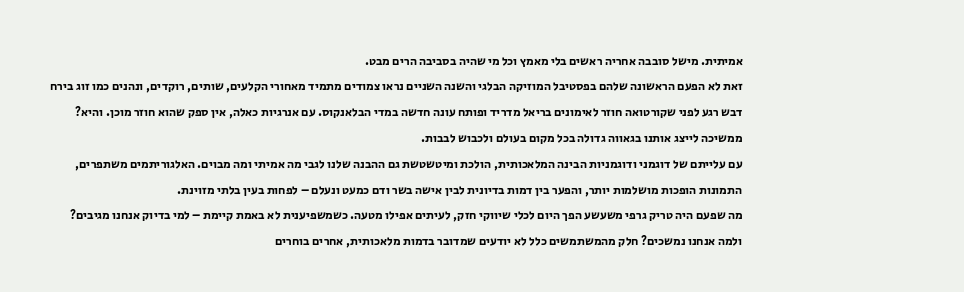אמיתית. מישל סובבה אחריה ראשים בלי מאמץ וכל מי שהיה בסביבה הרים מבט.
זאת לא הפעם הראשונה שלהם בפסטיבל המוזיקה הבלגי והשנה השניים נראו צמודים מתמיד מאחורי הקלעים, שותים, רוקדים, ונהנים כמו זוג בירח דבש רגע לפני שקורטואה חוזר לאימונים בריאל מדריד ופותח עונה חדשה במדי הבלאנקוס. עם אנרגיות כאלה, אין ספק שהוא חוזר מוכן. והיא? ממשיכה לייצג אותנו בגאווה גדולה בכל מקום בעולם ולכבוש לבבות.
עם עלייתם של דוגמני ודוגמניות הבינה המלאכותית, הולכת ומיטשטשת גם ההבנה שלנו לגבי מה אמיתי ומה מבוים. האלגוריתמים משתפרים, התמונות הופכות מושלמות יותר, והפער בין דמות בדיונית לבין אישה בשר ודם כמעט ונעלם – לפחות בעין בלתי מזוינת.
מה שפעם היה טריק גרפי משעשע הפך היום לכלי שיווקי חזק, לעיתים אפילו מטעה. כשמשפיענית לא באמת קיימת – למי בדיוק אנחנו מגיבים? ולמה אנחנו נמשכים? חלק מהמשתמשים כלל לא יודעים שמדובר בדמות מלאכותית, אחרים בוחרים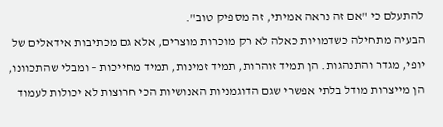להתעלם כי "אם זה נראה אמיתי, זה מספיק טוב".
הבעיה מתחילה כשדמויות כאלה לא רק מוכרות מוצרים, אלא גם מכתיבות אידאלים של יופי, מגדר והתנהגות. הן תמיד זוהרות, תמיד זמינות, תמיד מחייכות – ומבלי שהתכוונו, הן מייצרות מודל בלתי אפשרי שגם הדוגמניות האנושיות הכי חרוצות לא יכולות לעמוד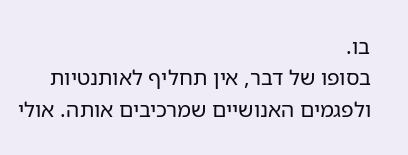בו.
בסופו של דבר, אין תחליף לאותנטיות ולפגמים האנושיים שמרכיבים אותה. אולי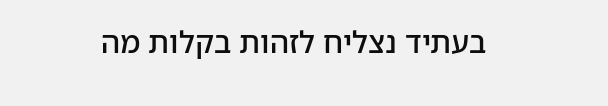בעתיד נצליח לזהות בקלות מה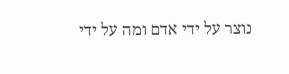נוצר על ידי אדם ומה על ידי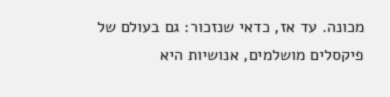מכונה. עד אז, כדאי שנזכור: גם בעולם של פיקסלים מושלמים, אנושיות היא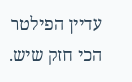עדיין הפילטר הכי חזק שיש.